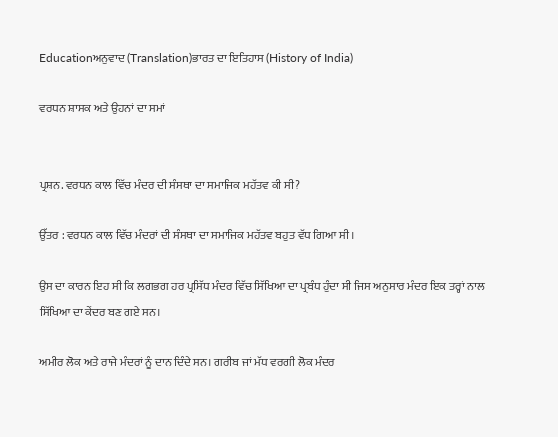Educationਅਨੁਵਾਦ (Translation)ਭਾਰਤ ਦਾ ਇਤਿਹਾਸ (History of India)

ਵਰਧਨ ਸ਼ਾਸਕ ਅਤੇ ਉਹਨਾਂ ਦਾ ਸਮਾਂ


ਪ੍ਰਸ਼ਨ. ਵਰਧਨ ਕਾਲ ਵਿੱਚ ਮੰਦਰ ਦੀ ਸੰਸਥਾ ਦਾ ਸਮਾਜਿਕ ਮਹੱਤਵ ਕੀ ਸੀ?

ਉੱਤਰ : ਵਰਧਨ ਕਾਲ ਵਿੱਚ ਮੰਦਰਾਂ ਦੀ ਸੰਸਥਾ ਦਾ ਸਮਾਜਿਕ ਮਹੱਤਵ ਬਹੁਤ ਵੱਧ ਗਿਆ ਸੀ।

ਉਸ ਦਾ ਕਾਰਨ ਇਹ ਸੀ ਕਿ ਲਗਭਗ ਹਰ ਪ੍ਰਸਿੱਧ ਮੰਦਰ ਵਿੱਚ ਸਿੱਖਿਆ ਦਾ ਪ੍ਰਬੰਧ ਹੁੰਦਾ ਸੀ ਜਿਸ ਅਨੁਸਾਰ ਮੰਦਰ ਇਕ ਤਰ੍ਹਾਂ ਨਾਲ ਸਿੱਖਿਆ ਦਾ ਕੇਂਦਰ ਬਣ ਗਏ ਸਨ।

ਅਮੀਰ ਲੋਕ ਅਤੇ ਰਾਜੇ ਮੰਦਰਾਂ ਨੂੰ ਦਾਨ ਦਿੰਦੇ ਸਨ। ਗਰੀਬ ਜਾਂ ਮੱਧ ਵਰਗੀ ਲੋਕ ਮੰਦਰ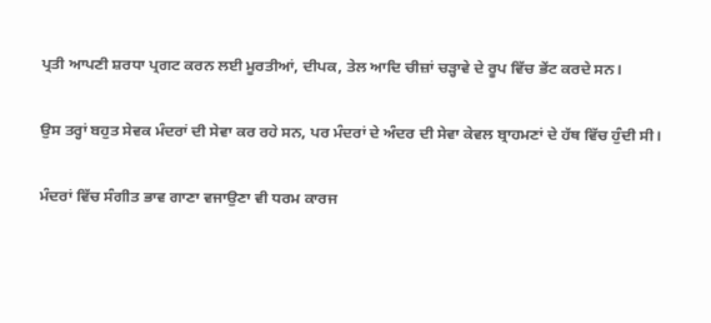ਪ੍ਰਤੀ ਆਪਣੀ ਸ਼ਰਧਾ ਪ੍ਰਗਟ ਕਰਨ ਲਈ ਮੂਰਤੀਆਂ, ਦੀਪਕ, ਤੇਲ ਆਦਿ ਚੀਜ਼ਾਂ ਚੜ੍ਹਾਵੇ ਦੇ ਰੂਪ ਵਿੱਚ ਭੇਂਟ ਕਰਦੇ ਸਨ।

ਉਸ ਤਰ੍ਹਾਂ ਬਹੁਤ ਸੇਵਕ ਮੰਦਰਾਂ ਦੀ ਸੇਵਾ ਕਰ ਰਹੇ ਸਨ, ਪਰ ਮੰਦਰਾਂ ਦੇ ਅੰਦਰ ਦੀ ਸੇਵਾ ਕੇਵਲ ਬ੍ਰਾਹਮਣਾਂ ਦੇ ਹੱਥ ਵਿੱਚ ਹੁੰਦੀ ਸੀ।

ਮੰਦਰਾਂ ਵਿੱਚ ਸੰਗੀਤ ਭਾਵ ਗਾਣਾ ਵਜਾਉਣਾ ਵੀ ਧਰਮ ਕਾਰਜ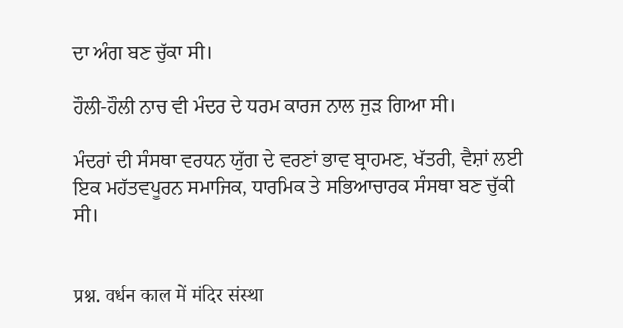ਦਾ ਅੰਗ ਬਣ ਚੁੱਕਾ ਸੀ।

ਹੌਲੀ-ਹੌਲੀ ਨਾਚ ਵੀ ਮੰਦਰ ਦੇ ਧਰਮ ਕਾਰਜ ਨਾਲ ਜੁੜ ਗਿਆ ਸੀ।

ਮੰਦਰਾਂ ਦੀ ਸੰਸਥਾ ਵਰਧਨ ਯੁੱਗ ਦੇ ਵਰਣਾਂ ਭਾਵ ਬ੍ਰਾਹਮਣ, ਖੱਤਰੀ, ਵੈਸ਼ਾਂ ਲਈ ਇਕ ਮਹੱਤਵਪੂਰਨ ਸਮਾਜਿਕ, ਧਾਰਮਿਕ ਤੇ ਸਭਿਆਚਾਰਕ ਸੰਸਥਾ ਬਣ ਚੁੱਕੀ ਸੀ।


प्रश्न. वर्धन काल में मंदिर संस्था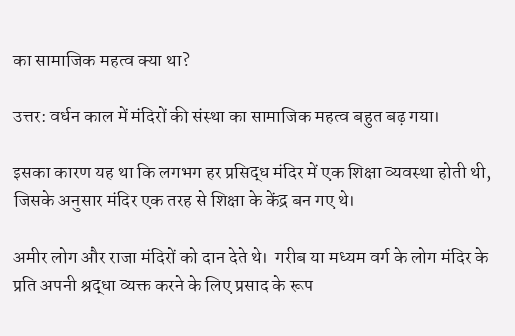का सामाजिक महत्व क्या था?

उत्तर: वर्धन काल में मंदिरों की संस्था का सामाजिक महत्व बहुत बढ़ गया।

इसका कारण यह था कि लगभग हर प्रसिद्ध मंदिर में एक शिक्षा व्यवस्था होती थी, जिसके अनुसार मंदिर एक तरह से शिक्षा के केंद्र बन गए थे।

अमीर लोग और राजा मंदिरों को दान देते थे।  गरीब या मध्यम वर्ग के लोग मंदिर के प्रति अपनी श्रद्धा व्यक्त करने के लिए प्रसाद के रूप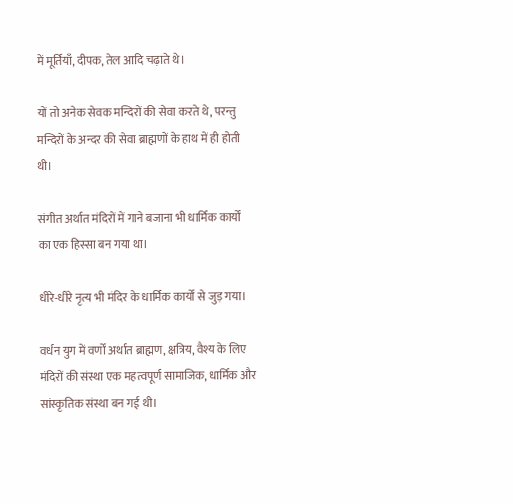में मूर्तियाँ, दीपक, तेल आदि चढ़ाते थे।

यों तो अनेक सेवक मन्दिरों की सेवा करते थे, परन्तु मन्दिरों के अन्दर की सेवा ब्राह्मणों के हाथ में ही होती थी।

संगीत अर्थात मंदिरों में गाने बजाना भी धार्मिक कार्यों का एक हिस्सा बन गया था।

धीरे-धीरे नृत्य भी मंदिर के धार्मिक कार्यों से जुड़ गया।

वर्धन युग में वर्णों अर्थात ब्राह्मण, क्षत्रिय, वैश्य के लिए मंदिरों की संस्था एक महत्वपूर्ण सामाजिक, धार्मिक और सांस्कृतिक संस्था बन गई थी।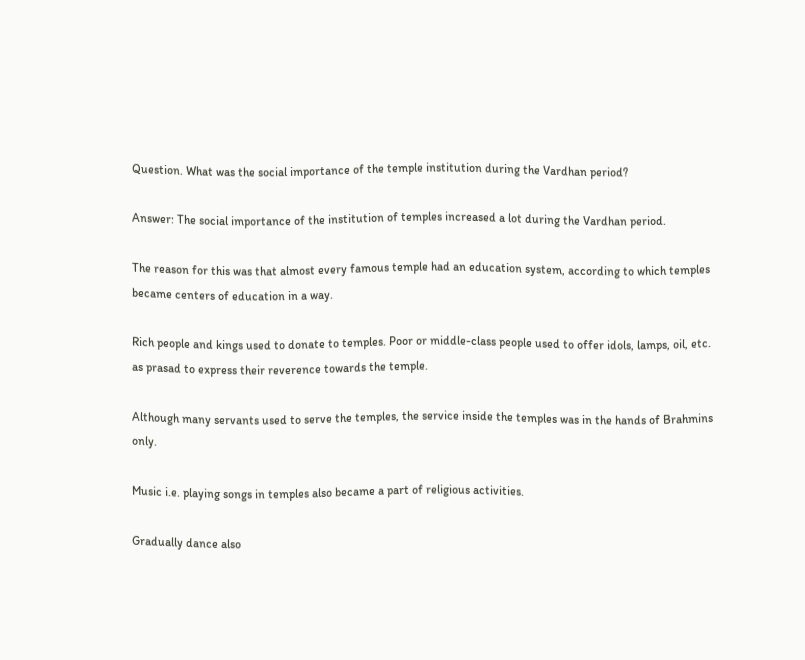Question. What was the social importance of the temple institution during the Vardhan period?

Answer: The social importance of the institution of temples increased a lot during the Vardhan period.

The reason for this was that almost every famous temple had an education system, according to which temples became centers of education in a way.

Rich people and kings used to donate to temples. Poor or middle-class people used to offer idols, lamps, oil, etc. as prasad to express their reverence towards the temple.

Although many servants used to serve the temples, the service inside the temples was in the hands of Brahmins only.

Music i.e. playing songs in temples also became a part of religious activities.

Gradually dance also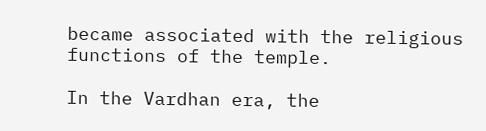became associated with the religious functions of the temple.

In the Vardhan era, the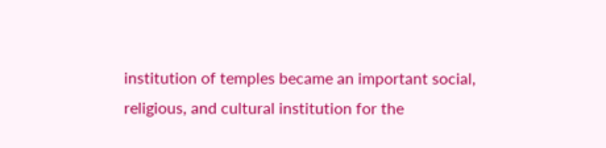institution of temples became an important social, religious, and cultural institution for the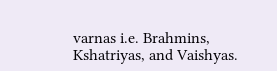varnas i.e. Brahmins, Kshatriyas, and Vaishyas.